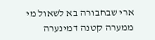ארי שבחבורה בא לשאול מי ממערה קטנה דמינערה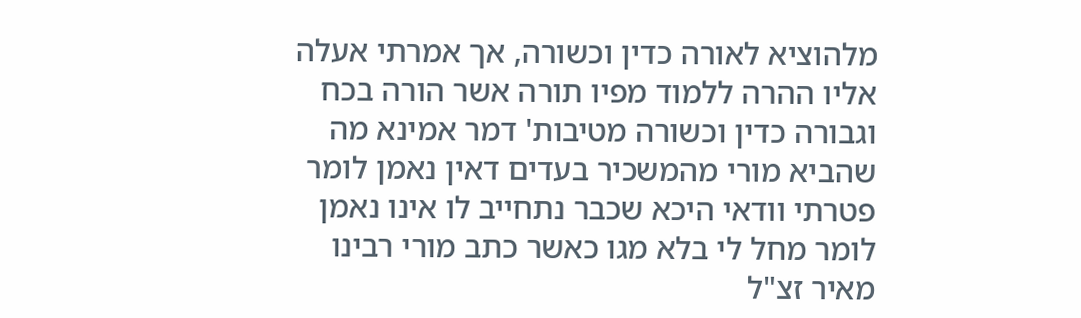מלהוציא לאורה כדין וכשורה, אך אמרתי אעלה אליו ההרה ללמוד מפיו תורה אשר הורה בכח וגבורה כדין וכשורה מטיבות' דמר אמינא מה שהביא מורי מהמשכיר בעדים דאין נאמן לומר פטרתי וודאי היכא שכבר נתחייב לו אינו נאמן לומר מחל לי בלא מגו כאשר כתב מורי רבינו מאיר זצ"ל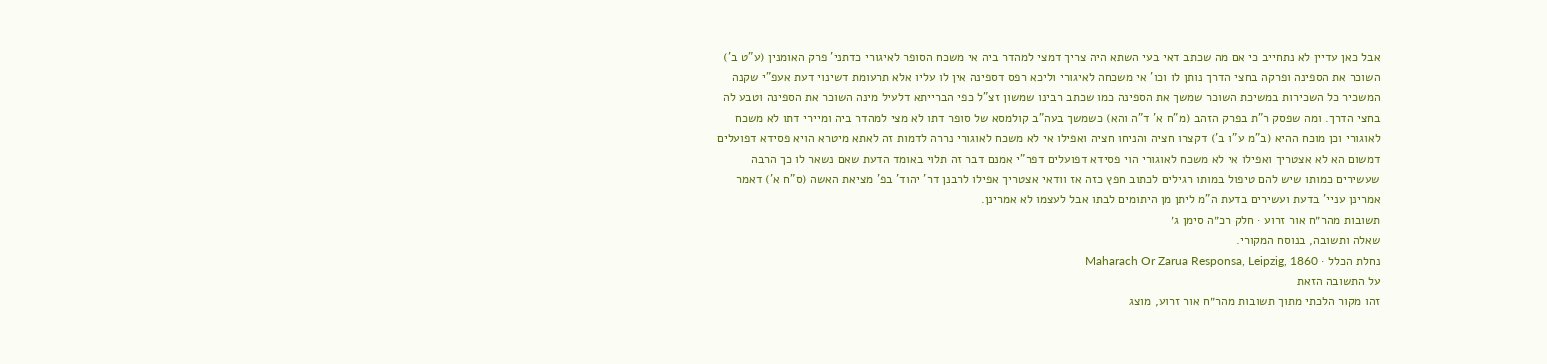אבל כאן עדיין לא נתחייב כי אם מה שכתב דאי בעי השתא היה צריך דמצי למהדר ביה אי משכח הסופר לאיגורי כדתני' פרק האומנין (ע"ט ב') השוכר את הספינה ופרקה בחצי הדרך נותן לו וכו' אי משכחה לאיגורי וליכא רפס דספינה אין לו עליו אלא תרעומת דשינוי דעת אעפ"י שקנה המשכיר כל השכירות במשיכת השוכר שמשך את הספינה כמו שכתב רבינו שמשון זצ"ל כפי הברייתא דלעיל מינה השוכר את הספינה וטבע לה בחצי הדרך. ומה שפסק ר"ת בפרק הזהב (מ"ח א' ד"ה והא) כשמשך בעה"ב קולמסא של סופר דתו לא מצי למהדר ביה ומיירי דתו לא משכח לאוגורי וכן מוכח ההיא (ב"מ ע"ו ב') דקצרו חציה והניחו חציה ואפילו אי לא משכח לאוגורי נררה לדמות זה לאתא מיטרא הויא פסידא דפועלים דמשום הא לא אצטריך ואפילו אי לא משכח לאוגורי הוי פסידא דפועלים דפר"י אמנם דבר זה תלוי באומד הדעת שאם נשאר לו כך הרבה שעשירים כמותו שיש להם טיפול במותו רגילים לכתוב חפץ כזה אז וודאי אצטריך אפילו לרבנן דר' יהוד' בפ' מציאת האשה (ס"ח א') דאמר אמרינן עניי' בדעת ועשירים בדעת ה"מ ליתן מן היתומים לבתו אבל לעצמו לא אמרינן.
תשובות מהר״ח אור זרוע · חלק רכ״ה סימן ג׳
שאלה ותשובה, בנוסח המקורי.
נחלת הכלל · Maharach Or Zarua Responsa, Leipzig, 1860
על התשובה הזאת
זהו מקור הלכתי מתוך תשובות מהר״ח אור זרוע, מוצג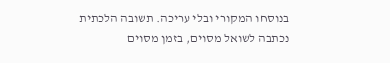בנוסחו המקורי ובלי עריכה. תשובה הלכתית נכתבה לשואל מסוים, בזמן מסוים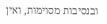ובנסיבות מסוימות, ואין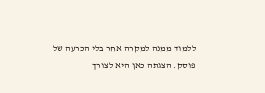ללמוד ממנה למקרה אחר בלי הכרעה של פוסק. הצגתה כאן היא לצורך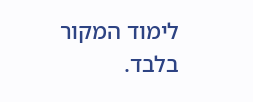לימוד המקור בלבד.